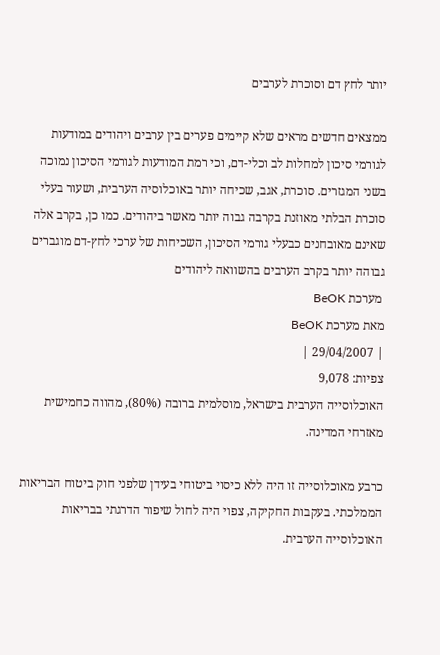יותר לחץ דם וסוכרת לערבים

ממצאים חדשים מראים שלא קיימים פערים בין ערבים ויהודים במודעות לגורמי סיכון למחלות לב וכלי-דם, וכי רמת המודעות לגורמי הסיכון נמוכה בשני המגזרים. סוכרת, אגב, שכיחה יותר באוכלוסיה הערבית, ושעור בעלי סוכרת הבלתי מאוזנת בקרבה גבוה יותר מאשר ביהודים. כמו כן, בקרב אלה שאינם מאובחנים כבעלי גורמי הסיכון, השכיחות של ערכי לחץ-דם מוגברים גבוהה יותר בקרב הערבים בהשוואה ליהודים
 מערכת BeOK
מאת מערכת BeOK
| 29/04/2007 |
צפיות: 9,078
האוכלוסייה הערבית בישראל, מוסלמית ברובה (80%), מהווה כחמישית מאזרחי המדינה.

כרבע מאוכלוסייה זו היה ללא כיסוי ביטוחי בעידן שלפני חוק ביטוח הבריאות הממלכתי. בעקבות החקיקה, צפוי היה לחול שיפור הדרגתי בבריאות האוכלוסייה הערבית.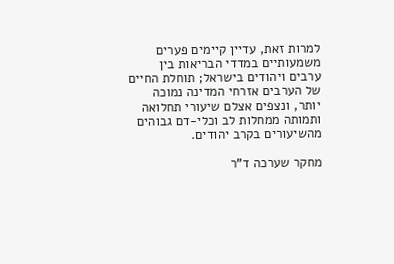למרות זאת, עדיין קיימים פערים משמעותיים במדדי הבריאות בין ערבים ויהודים בישראל; תוחלת החיים של הערבים אזרחי המדינה נמוכה יותר, ונצפים אצלם שיעורי תחלואה ותמותה ממחלות לב וכלי-דם גבוהים מהשיעורים בקרב יהודים.

מחקר שערכה ד"ר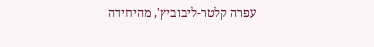עפרה קלטר-ליבוביץ', מהיחידה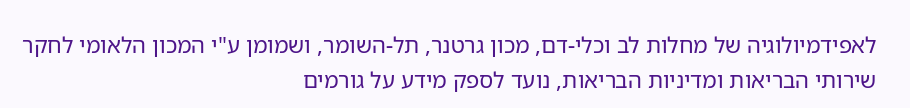לאפידמיולוגיה של מחלות לב וכלי-דם, מכון גרטנר, תל-השומר, ושמומן ע"י המכון הלאומי לחקר שירותי הבריאות ומדיניות הבריאות, נועד לספק מידע על גורמים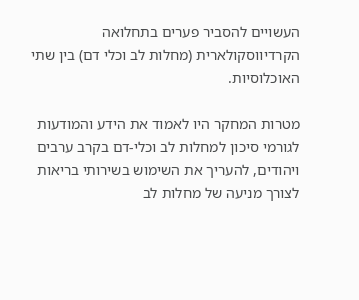העשויים להסביר פערים בתחלואה הקרדיווסקולארית (מחלות לב וכלי דם) בין שתי האוכלוסיות.

מטרות המחקר היו לאמוד את הידע והמודעות לגורמי סיכון למחלות לב וכלי-דם בקרב ערבים ויהודים, להעריך את השימוש בשירותי בריאות לצורך מניעה של מחלות לב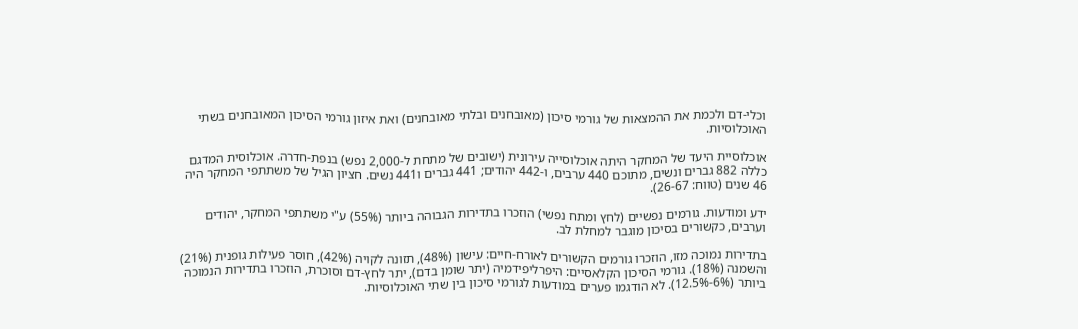וכלי-דם ולכמת את ההמצאות של גורמי סיכון (מאובחנים ובלתי מאובחנים) ואת איזון גורמי הסיכון המאובחנים בשתי האוכלוסיות.

אוכלוסיית היעד של המחקר היתה אוכלוסייה עירונית (ישובים של מתחת ל-2,000 נפש) בנפת-חדרה. אוכלוסית המדגם כללה 882 גברים ונשים, מתוכם 440 ערבים, ו-442 יהודים; 441 גברים ו441 נשים. חציון הגיל של משתתפי המחקר היה 46 שנים (טווח: 26-67).

ידע ומודעות. גורמים נפשיים (לחץ ומתח נפשי) הוזכרו בתדירות הגבוהה ביותר (55%) ע"י משתתפי המחקר, יהודים וערבים, כקשורים בסיכון מוגבר למחלת לב.

בתדירות נמוכה מזו, הוזכרו גורמים הקשורים לאורח-חיים: עישון (48%), תזונה לקויה (42%), חוסר פעילות גופנית (21%) והשמנה (18%). גורמי הסיכון הקלאסיים: היפרליפידמיה (יתר שומן בדם), יתר לחץ-דם וסוכרת, הוזכרו בתדירות הנמוכה ביותר (6%-12.5%). לא הודגמו פערים במודעות לגורמי סיכון בין שתי האוכלוסיות.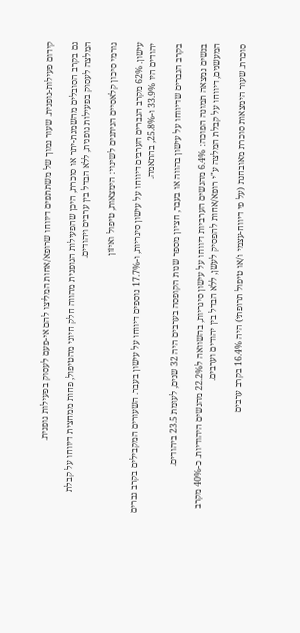קידום פעילות-גופנית. שעור נמוך של משתתפים דיווחו שרופא/אחות המליצו להם אי-פעם לעסוק בפעילות גופנית.

גם בקרב הסובלים מהשמנת-יתר או סוכרת, היכן שהפעילות הגופנית מהווה חלק חיוני מהטיפול, פחות ממחצית דיווחו על קבלת המלצה לעסוק בפעילות גופנית, ללא הבדל בין ערבים ויהודים.

גורמי סיכון קלאסיים הניתנים לשינוי: הימצאות, טיפול ואיזון

עישון. 62% מקרב הגברים הערבים דיווחו על עישון סיגריות, ו-17.7% נוספים דיווחו על עישון בעבר. השעורים המקבילים בקרב גברים יהודים היו 33.9% ו-25.8%, בהתאמה.

בקרב הגברים שדיווחו על עישון בהווה או בעבר, חציון מספר שנות הקופסה בערבים היה 32 שנים, לעומת 23.5 ביהודים.

בנשים נמצאה תמונה הפוכה: 6.4% מהנשים הערביות דיווחו על עישון סיגריות, בהשוואה ל22.2% מהנשים היהודיות. כ-40% מקרב המעשנים, דיווחו על קבלת המלצה ע"י רופא/אחות להפסיק לעשן, ללא הבדל בין יהודים וערבים.

סוכרת. שעור הימצאות סוכרת מאובחנת (על פי דיווח-עצמי ו/או טיפול תרופתי) היה 16.4% בקרב ערבים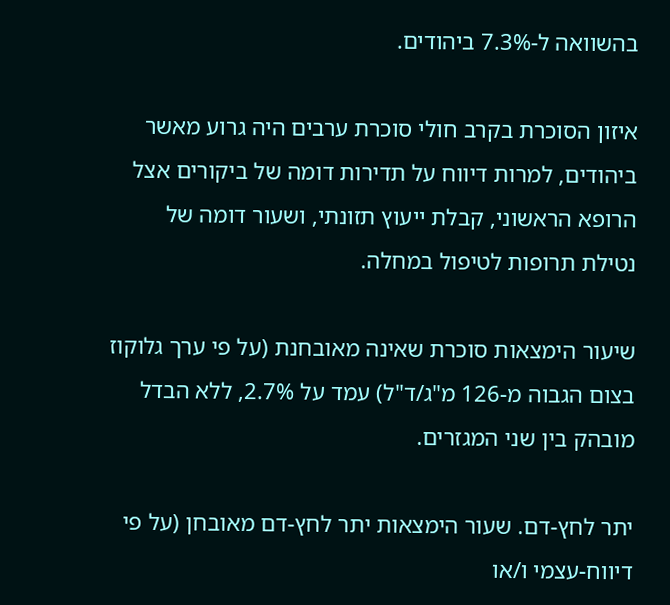בהשוואה ל-7.3% ביהודים.

איזון הסוכרת בקרב חולי סוכרת ערבים היה גרוע מאשר ביהודים, למרות דיווח על תדירות דומה של ביקורים אצל הרופא הראשוני, קבלת ייעוץ תזונתי, ושעור דומה של נטילת תרופות לטיפול במחלה.

שיעור הימצאות סוכרת שאינה מאובחנת (על פי ערך גלוקוז בצום הגבוה מ-126 מ"ג/ד"ל) עמד על 2.7%, ללא הבדל מובהק בין שני המגזרים.

יתר לחץ-דם. שעור הימצאות יתר לחץ-דם מאובחן (על פי דיווח-עצמי ו/או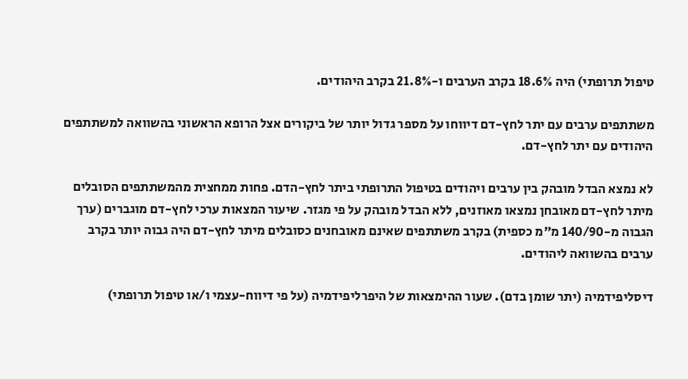טיפול תרופתי) היה 18.6% בקרב הערבים ו-21.8% בקרב היהודים.

משתתפים ערבים עם יתר לחץ-דם דיווחו על מספר גדול יותר של ביקורים אצל הרופא הראשוני בהשוואה למשתתפים היהודים עם יתר לחץ-דם.

לא נמצא הבדל מובהק בין ערבים ויהודים בטיפול התרופתי ביתר לחץ-הדם. פחות ממחצית מהמשתתפים הסובלים מיתר לחץ-דם מאובחן נמצאו מאוזנים, ללא הבדל מובהק על פי מגזר. שיעור המצאות ערכי לחץ-דם מוגברים (ערך הגבוה מ-140/90 מ"מ כספית) בקרב משתתפים שאינם מאובחנים כסובלים מיתר לחץ-דם היה גבוה יותר בקרב ערבים בהשוואה ליהודים.

דיסליפידמיה (יתר שומן בדם). שעור ההימצאות של היפרליפידמיה (על פי דיווח-עצמי ו/או טיפול תרופתי)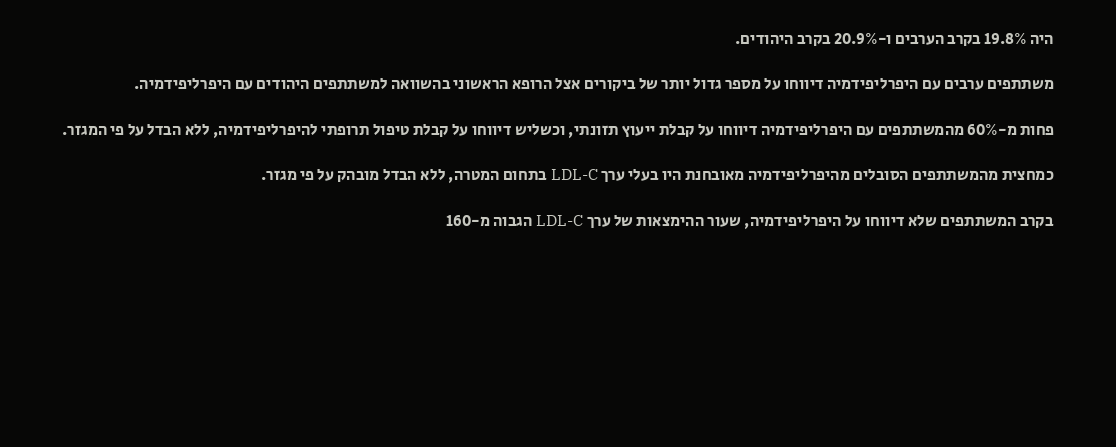היה 19.8% בקרב הערבים ו-20.9% בקרב היהודים.

משתתפים ערבים עם היפרליפידמיה דיווחו על מספר גדול יותר של ביקורים אצל הרופא הראשוני בהשוואה למשתתפים היהודים עם היפרליפידמיה.

פחות מ-60% מהמשתתפים עם היפרליפידמיה דיווחו על קבלת ייעוץ תזונתי, וכשליש דיווחו על קבלת טיפול תרופתי להיפרליפידמיה, ללא הבדל על פי המגזר.

כמחצית מהמשתתפים הסובלים מהיפרליפידמיה מאובחנת היו בעלי ערך LDL-C בתחום המטרה, ללא הבדל מובהק על פי מגזר.

בקרב המשתתפים שלא דיווחו על היפרליפידמיה, שעור ההימצאות של ערך LDL-C הגבוה מ-160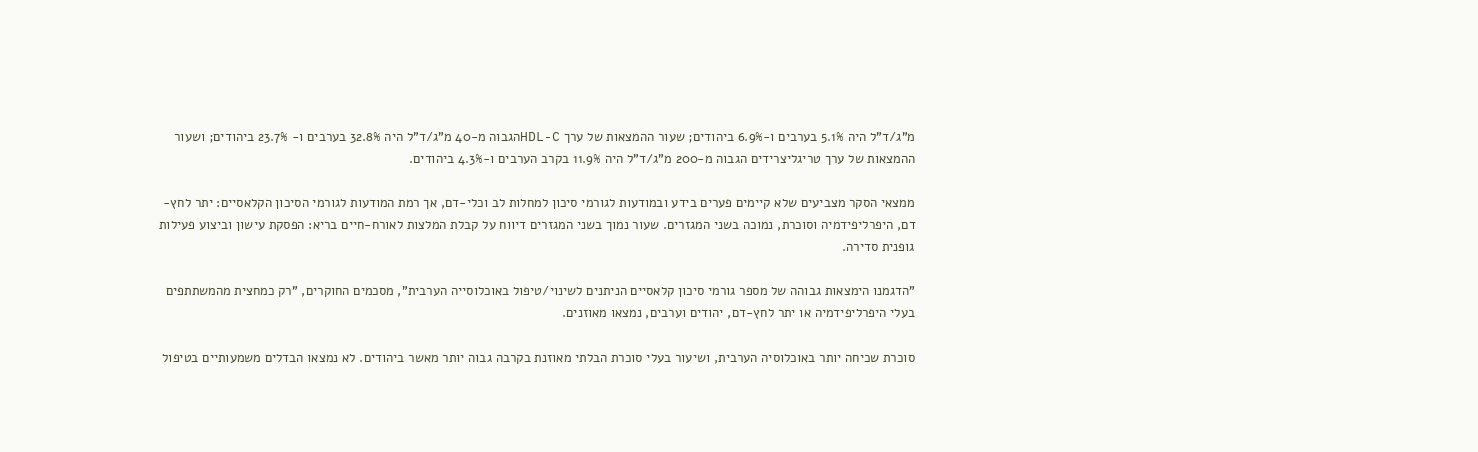מ"ג/ד"ל היה 5.1% בערבים ו-6.9% ביהודים; שעור ההמצאות של ערך HDL-Cהגבוה מ-40 מ"ג/ד"ל היה 32.8% בערבים ו- 23.7% ביהודים; ושעור ההמצאות של ערך טריגליצרידים הגבוה מ-200 מ"ג/ד"ל היה 11.9% בקרב הערבים ו-4.3% ביהודים.

ממצאי הסקר מצביעים שלא קיימים פערים בידע ובמודעות לגורמי סיכון למחלות לב וכלי-דם, אך רמת המודעות לגורמי הסיכון הקלאסיים: יתר לחץ-דם, היפרליפידמיה וסוכרת, נמוכה בשני המגזרים. שעור נמוך בשני המגזרים דיווח על קבלת המלצות לאורח-חיים בריא: הפסקת עישון וביצוע פעילות גופנית סדירה.

"הדגמנו הימצאות גבוהה של מספר גורמי סיכון קלאסיים הניתנים לשינוי/טיפול באוכלוסייה הערבית", מסכמים החוקרים, "רק כמחצית מהמשתתפים בעלי היפרליפידמיה או יתר לחץ-דם, יהודים וערבים, נמצאו מאוזנים.

סוכרת שכיחה יותר באוכלוסיה הערבית, ושיעור בעלי סוכרת הבלתי מאוזנת בקרבה גבוה יותר מאשר ביהודים. לא נמצאו הבדלים משמעותיים בטיפול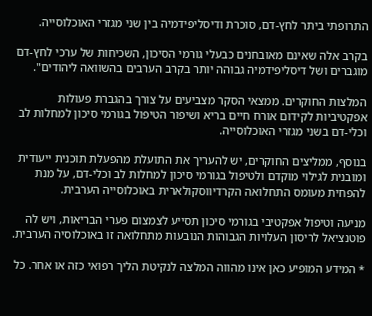התרופתי ביתר לחץ-דם, סוכרת ודיסליפידמיה בין שני מגזרי האוכלוסייה.

בקרב אלה שאינם מאובחנים כבעלי גורמי הסיכון, השכיחות של ערכי לחץ-דם מוגברים ושל דיסליפידמיה גבוהה יותר בקרב הערבים בהשוואה ליהודים".

המלצות החוקרים. ממצאי הסקר מצביעים על צורך בהגברת פעולות אפקטיביות לקידום אורח חיים בריא ושיפור הטיפול בגורמי סיכון למחלות לב וכלי-דם בשני מגזרי האוכלוסייה.

בנוסף, ממליצים החוקרים, יש להעריך את התועלת מהפעלת תוכנית ייעודית ומובנית לגילוי מוקדם ולטיפול בגורמי סיכון למחלות לב וכלי-דם, על מנת להפחית מעומס התחלואה הקרדיווסקולארית באוכלוסייה הערבית.

מניעה וטיפול אפקטיבי בגורמי סיכון תסייע לצמצום פערי הבריאות, ויש לה פוטנציאל לריסון העלויות הגבוהות הנובעות מתחלואה זו באוכלוסיה הערבית.

* המידע המופיע כאן אינו מהווה המלצה לנקיטת הליך רפואי כזה או אחר. כל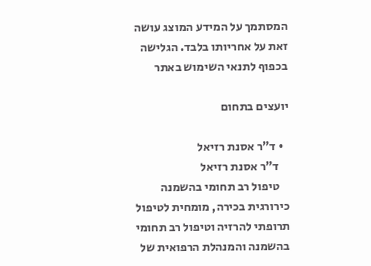המסתמך על המידע המוצג עושה זאת על אחריותו בלבד. הגלישה בכפוף לתנאי השימוש באתר

יועצים בתחום

  • ד"ר אסנת רזיאל
    ד"ר אסנת רזיאל
    טיפול רב תחומי בהשמנה כירורגית בכירה, מומחית לטיפול תרופתי להרזיה וטיפול רב תחומי בהשמנה והמנהלת הרפואית של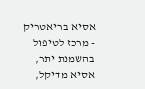אסיא בריאטריק - מרכז לטיפול בהשמנת יתר, אסיא מדיקל,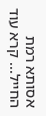אסותא רמת החייל... קרא עוד